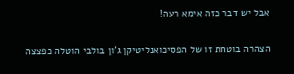אבל יש דבר כזה אימא רעה!

הצהרה בוטחת זו של הפסיכואנליטיקן ג'ון בולבי הוטלה כפצצה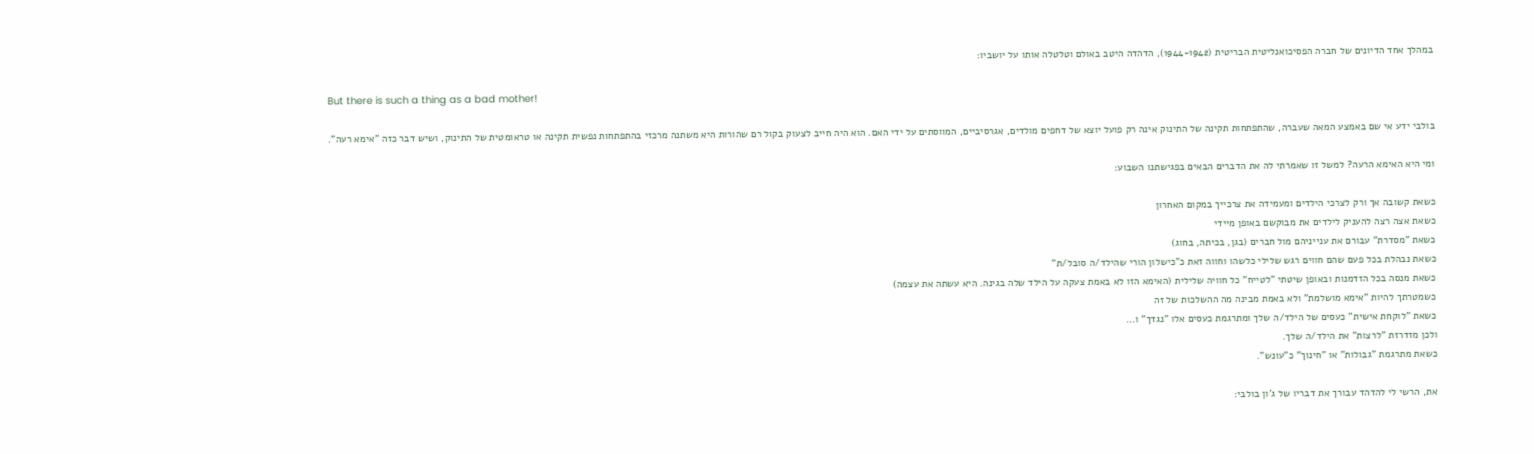במהלך אחד הדיונים של חברה הפסיכואנליטית הבריטית (1944-1942), הדהדה היטב באולם וטלטלה אותו על יושביו:

But there is such a thing as a bad mother!

בולבי ידע אי שם באמצע המאה שעברה, שהתפתחות תקינה של התינוק אינה רק פועל יוצא של דחפים מולדים, אגרסיביים, המווסתים על ידי האם. הוא היה חייב לצעוק בקול רם שהורות היא משתנה מרכזי בהתפתחות נפשית תקינה או טראומטית של התינוק, ושיש דבר כזה "אימא רעה".

ומי היא האימא הרעה? למשל זו שאמרתי לה את הדברים הבאים בפגישתנו השבוע:

כשאת קשובה אך ורק לצרכי הילדים ומעמידה את צרכייך במקום האחרון
כשאת אצה רצה להעניק לילדים את מבוקשם באופן מיידי
כשאת "מסדרת" עבורם את ענייניהם מול חברים (בגן, בכיתה, בחוג)
כשאת נבהלת בכל פעם שהם חווים רגש שלילי כלשהו וחווה זאת כ"כישלון הורי שהילד/ה סובל/ת"
כשאת מנסה בכל הזדמנות ובאופן שיטתי "לטייח" כל חוויה שלילית (האימא הזו לא באמת צעקה על הילד שלה בגינה. היא עשתה את עצמה)
כשמטרתך להיות "אימא מושלמת" ולא באמת מבינה מה ההשלכות של זה
כשאת "לוקחת אישית" כעסים של הילד/ה שלך ומתרגמת כעסים אלו "נגדך" ו…
ולכן מזדרזת "לרצות" את הילד/ה שלך.
כשאת מתרגמת "גבולות" או "חינוך" כ"עונש".

את, הרשי לי להדהד עבורך את דבריו של ג'ון בולבי: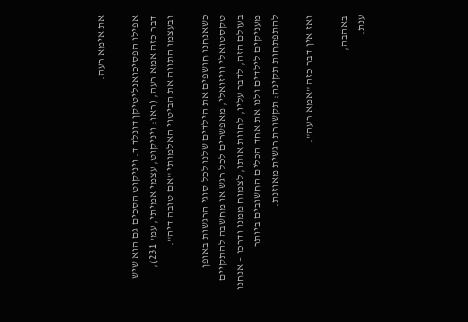את אימא רעה.

אפילו הפסיכואנליטיקן דונלד ד. ויניקוט הסכים גם הוא שיש דבר כזה אמא רעה, (ראו: ויניקוט, עצמי אמיתי, עמ' 231), ובעצמו התווה את הביטוי האלמותי "אם טובה דיה".

כשאנחנו חושפים את הילדים שלנו לכל סוגי הרגשות באופן טקסטואלי וויזואלי, מאפשרים לכל רגש או מחשבה להתקיים בעולם הזה, לדבר עליו, לחוות אותו, לצמוח ממנו ודרכו – אנחנו מעניקים לילדים ולנו את אחד הכלים החשובים ביותר להתפתחות תקינה: תקשורת רגשית מאוזנת.

ואז אין דבר כזה "אמא רעה".

באהבה,
ענת.